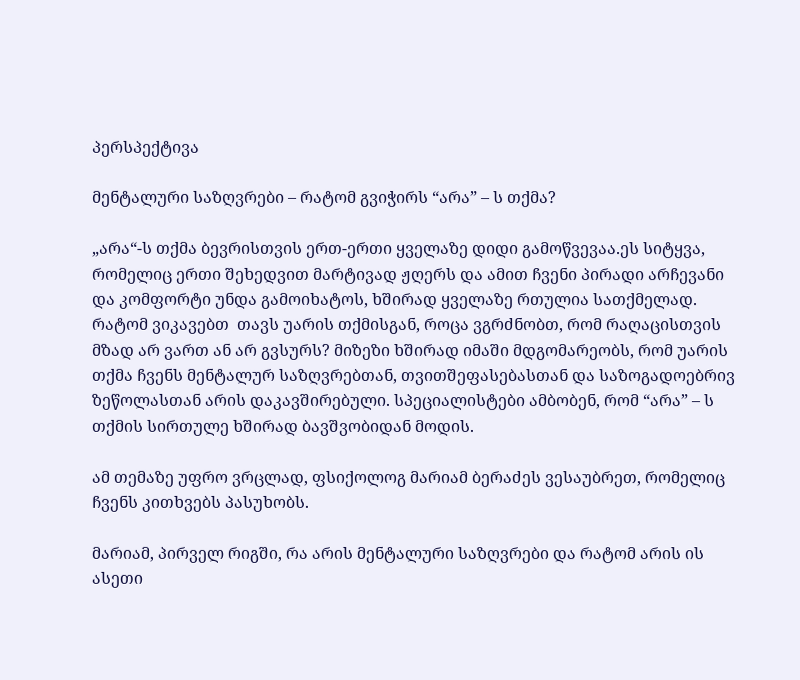პერსპექტივა

მენტალური საზღვრები – რატომ გვიჭირს “არა” – ს თქმა?

„არა“-ს თქმა ბევრისთვის ერთ-ერთი ყველაზე დიდი გამოწვევაა.ეს სიტყვა, რომელიც ერთი შეხედვით მარტივად ჟღერს და ამით ჩვენი პირადი არჩევანი და კომფორტი უნდა გამოიხატოს, ხშირად ყველაზე რთულია სათქმელად. რატომ ვიკავებთ  თავს უარის თქმისგან, როცა ვგრძნობთ, რომ რაღაცისთვის მზად არ ვართ ან არ გვსურს? მიზეზი ხშირად იმაში მდგომარეობს, რომ უარის თქმა ჩვენს მენტალურ საზღვრებთან, თვითშეფასებასთან და საზოგადოებრივ ზეწოლასთან არის დაკავშირებული. სპეციალისტები ამბობენ, რომ “არა” – ს თქმის სირთულე ხშირად ბავშვობიდან მოდის.

ამ თემაზე უფრო ვრცლად, ფსიქოლოგ მარიამ ბერაძეს ვესაუბრეთ, რომელიც ჩვენს კითხვებს პასუხობს.

მარიამ, პირველ რიგში, რა არის მენტალური საზღვრები და რატომ არის ის ასეთი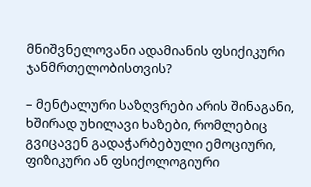მნიშვნელოვანი ადამიანის ფსიქიკური ჯანმრთელობისთვის?

– მენტალური საზღვრები არის შინაგანი, ხშირად უხილავი ხაზები, რომლებიც გვიცავენ გადაჭარბებული ემოციური, ფიზიკური ან ფსიქოლოგიური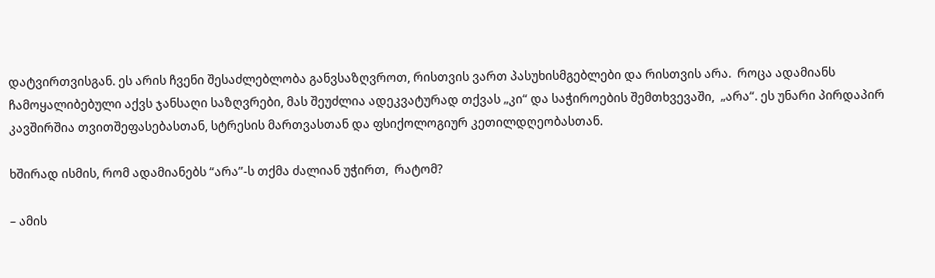დატვირთვისგან. ეს არის ჩვენი შესაძლებლობა განვსაზღვროთ, რისთვის ვართ პასუხისმგებლები და რისთვის არა.  როცა ადამიანს ჩამოყალიბებული აქვს ჯანსაღი საზღვრები, მას შეუძლია ადეკვატურად თქვას „კი“ და საჭიროების შემთხვევაში,  „არა“. ეს უნარი პირდაპირ კავშირშია თვითშეფასებასთან, სტრესის მართვასთან და ფსიქოლოგიურ კეთილდღეობასთან.

ხშირად ისმის, რომ ადამიანებს “არა”-ს თქმა ძალიან უჭირთ,  რატომ?

– ამის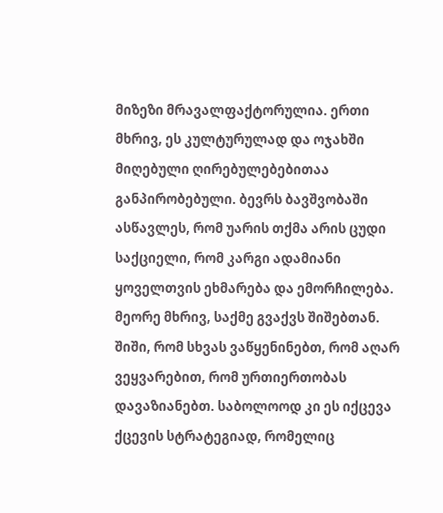მიზეზი მრავალფაქტორულია. ერთი მხრივ, ეს კულტურულად და ოჯახში მიღებული ღირებულებებითაა განპირობებული. ბევრს ბავშვობაში ასწავლეს, რომ უარის თქმა არის ცუდი საქციელი, რომ კარგი ადამიანი ყოველთვის ეხმარება და ემორჩილება. მეორე მხრივ, საქმე გვაქვს შიშებთან. შიში, რომ სხვას ვაწყენინებთ, რომ აღარ ვეყვარებით, რომ ურთიერთობას დავაზიანებთ. საბოლოოდ კი ეს იქცევა ქცევის სტრატეგიად, რომელიც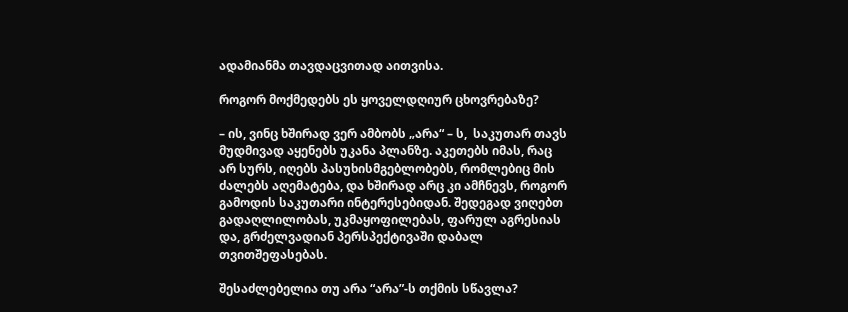ადამიანმა თავდაცვითად აითვისა.

როგორ მოქმედებს ეს ყოველდღიურ ცხოვრებაზე?

– ის, ვინც ხშირად ვერ ამბობს „არა“ – ს,  საკუთარ თავს მუდმივად აყენებს უკანა პლანზე. აკეთებს იმას, რაც არ სურს, იღებს პასუხისმგებლობებს, რომლებიც მის ძალებს აღემატება, და ხშირად არც კი ამჩნევს, როგორ გამოდის საკუთარი ინტერესებიდან. შედეგად ვიღებთ გადაღლილობას, უკმაყოფილებას, ფარულ აგრესიას და, გრძელვადიან პერსპექტივაში დაბალ თვითშეფასებას.

შესაძლებელია თუ არა “არა”-ს თქმის სწავლა?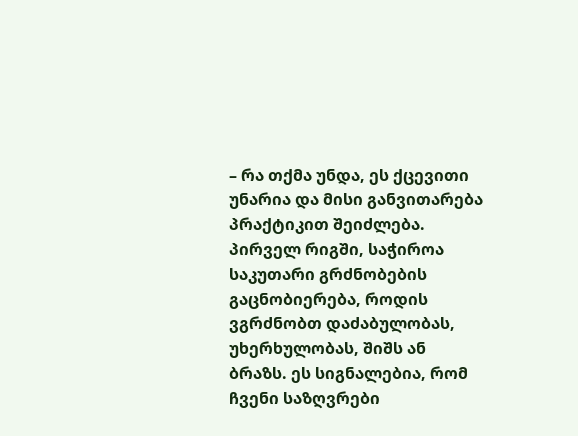– რა თქმა უნდა, ეს ქცევითი უნარია და მისი განვითარება პრაქტიკით შეიძლება. პირველ რიგში, საჭიროა საკუთარი გრძნობების გაცნობიერება, როდის ვგრძნობთ დაძაბულობას, უხერხულობას, შიშს ან ბრაზს. ეს სიგნალებია, რომ ჩვენი საზღვრები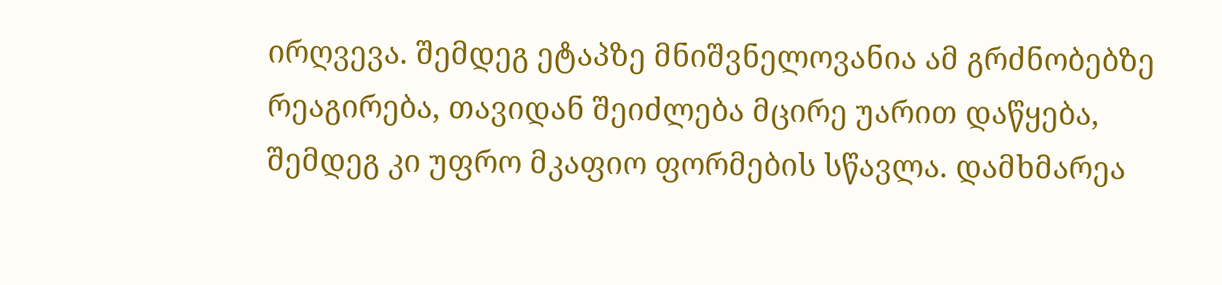ირღვევა. შემდეგ ეტაპზე მნიშვნელოვანია ამ გრძნობებზე რეაგირება, თავიდან შეიძლება მცირე უარით დაწყება, შემდეგ კი უფრო მკაფიო ფორმების სწავლა. დამხმარეა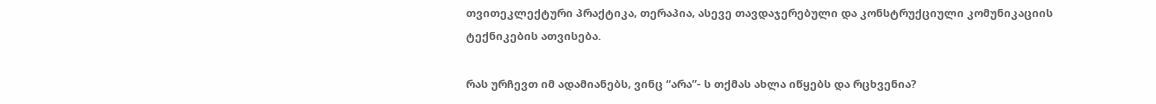თვითეკლექტური პრაქტიკა, თერაპია, ასევე თავდაჯერებული და კონსტრუქციული კომუნიკაციის ტექნიკების ათვისება.

რას ურჩევთ იმ ადამიანებს, ვინც “არა”- ს თქმას ახლა იწყებს და რცხვენია?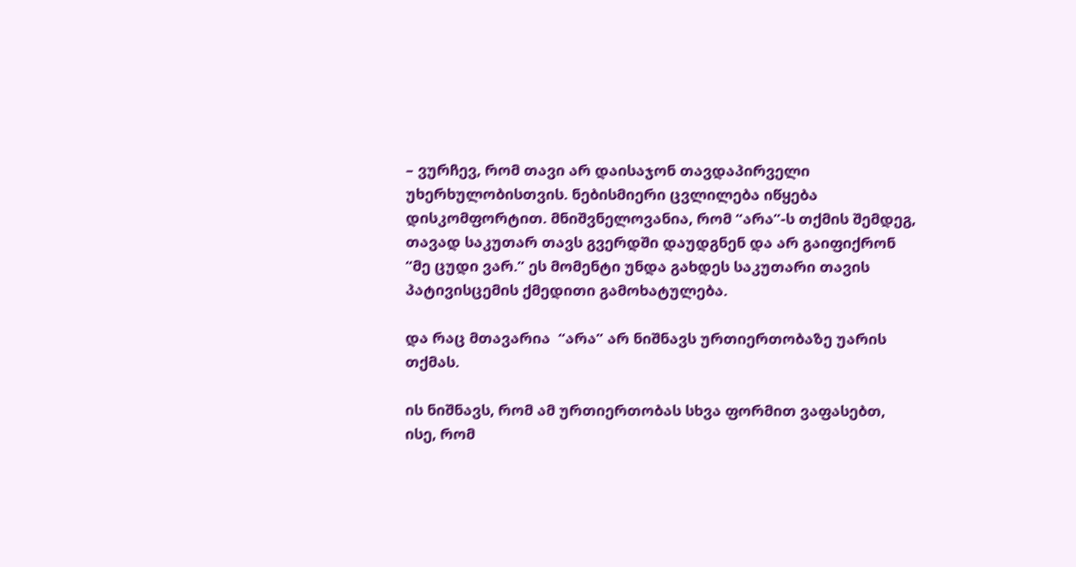– ვურჩევ, რომ თავი არ დაისაჯონ თავდაპირველი უხერხულობისთვის. ნებისმიერი ცვლილება იწყება დისკომფორტით. მნიშვნელოვანია, რომ “არა”-ს თქმის შემდეგ, თავად საკუთარ თავს გვერდში დაუდგნენ და არ გაიფიქრონ “მე ცუდი ვარ.” ეს მომენტი უნდა გახდეს საკუთარი თავის პატივისცემის ქმედითი გამოხატულება.

და რაც მთავარია  “არა” არ ნიშნავს ურთიერთობაზე უარის თქმას.

ის ნიშნავს, რომ ამ ურთიერთობას სხვა ფორმით ვაფასებთ,  ისე, რომ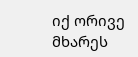იქ ორივე მხარეს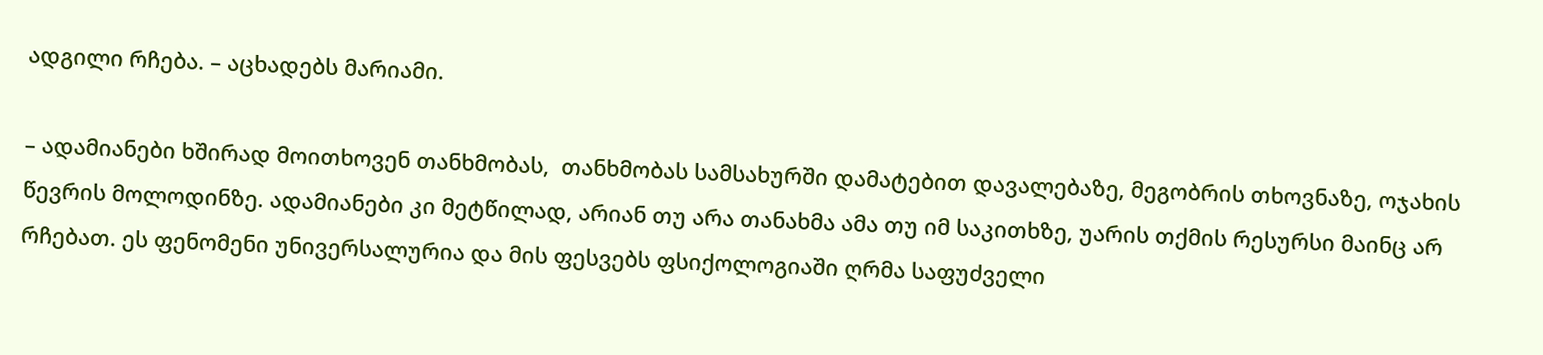ადგილი რჩება. – აცხადებს მარიამი.

– ადამიანები ხშირად მოითხოვენ თანხმობას,  თანხმობას სამსახურში დამატებით დავალებაზე, მეგობრის თხოვნაზე, ოჯახის წევრის მოლოდინზე. ადამიანები კი მეტწილად, არიან თუ არა თანახმა ამა თუ იმ საკითხზე, უარის თქმის რესურსი მაინც არ რჩებათ. ეს ფენომენი უნივერსალურია და მის ფესვებს ფსიქოლოგიაში ღრმა საფუძველი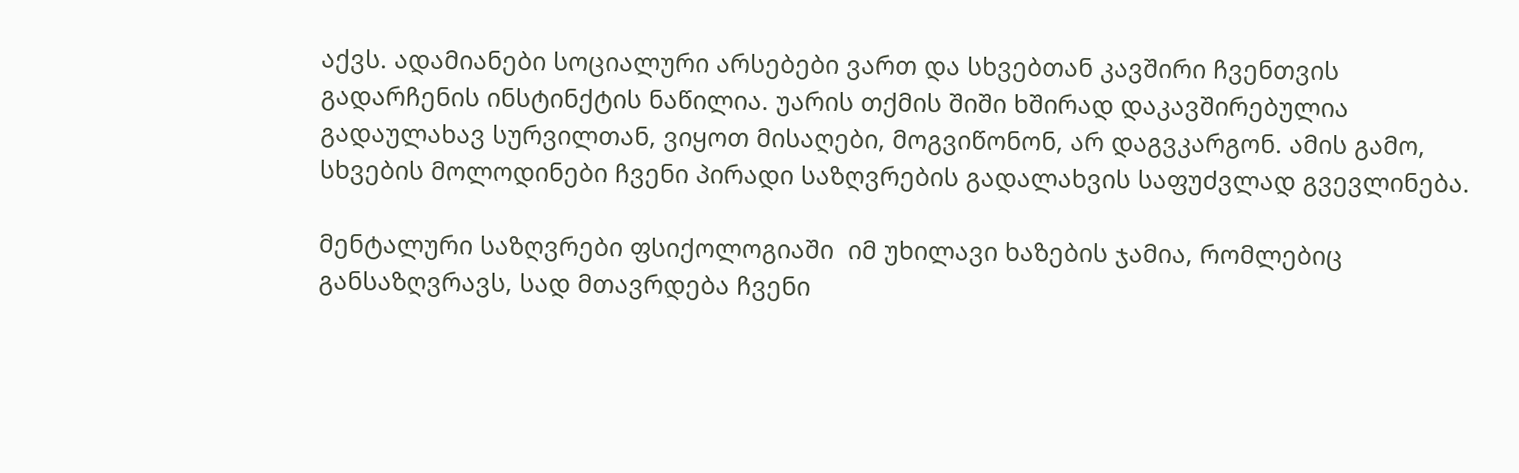აქვს. ადამიანები სოციალური არსებები ვართ და სხვებთან კავშირი ჩვენთვის გადარჩენის ინსტინქტის ნაწილია. უარის თქმის შიში ხშირად დაკავშირებულია გადაულახავ სურვილთან, ვიყოთ მისაღები, მოგვიწონონ, არ დაგვკარგონ. ამის გამო, სხვების მოლოდინები ჩვენი პირადი საზღვრების გადალახვის საფუძვლად გვევლინება.

მენტალური საზღვრები ფსიქოლოგიაში  იმ უხილავი ხაზების ჯამია, რომლებიც განსაზღვრავს, სად მთავრდება ჩვენი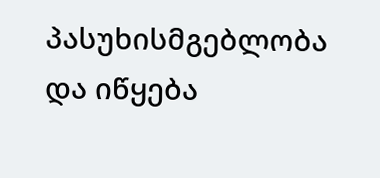პასუხისმგებლობა და იწყება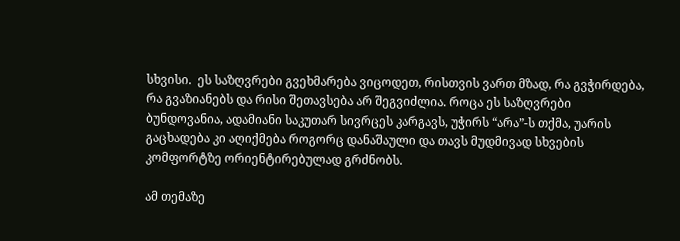სხვისი.  ეს საზღვრები გვეხმარება ვიცოდეთ, რისთვის ვართ მზად, რა გვჭირდება, რა გვაზიანებს და რისი შეთავსება არ შეგვიძლია. როცა ეს საზღვრები ბუნდოვანია, ადამიანი საკუთარ სივრცეს კარგავს, უჭირს “არა”-ს თქმა, უარის გაცხადება კი აღიქმება როგორც დანაშაული და თავს მუდმივად სხვების კომფორტზე ორიენტირებულად გრძნობს.

ამ თემაზე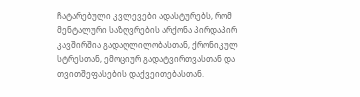ჩატარებული კვლევები ადასტურებს, რომ მენტალური საზღვრების არქონა პირდაპირ კავშირშია გადაღლილობასთან, ქრონიკულ სტრესთან, ემოციურ გადატვირთვასთან და თვითშეფასების დაქვეითებასთან.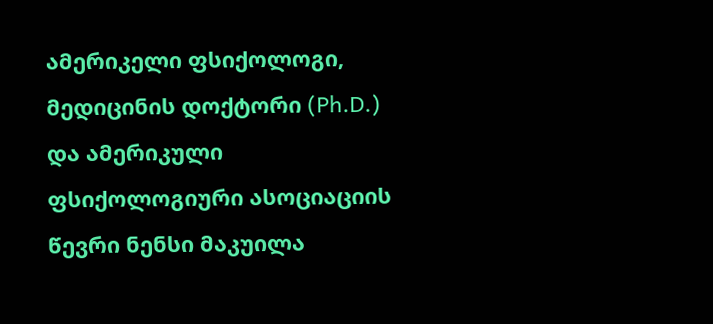ამერიკელი ფსიქოლოგი, მედიცინის დოქტორი (Ph.D.) და ამერიკული ფსიქოლოგიური ასოციაციის წევრი ნენსი მაკუილა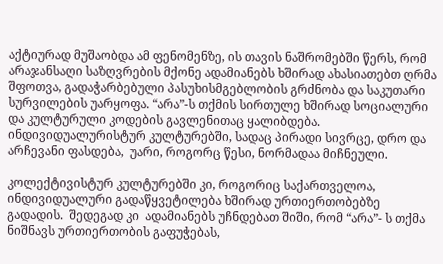აქტიურად მუშაობდა ამ ფენომენზე, ის თავის ნაშრომებში წერს, რომ არაჯანსაღი საზღვრების მქონე ადამიანებს ხშირად ახასიათებთ ღრმა შფოთვა, გადაჭარბებული პასუხისმგებლობის გრძნობა და საკუთარი სურვილების უარყოფა. “არა”-ს თქმის სირთულე ხშირად სოციალური და კულტურული კოდების გავლენითაც ყალიბდება.  ინდივიდუალურისტურ კულტურებში, სადაც პირადი სივრცე, დრო და არჩევანი ფასდება,  უარი, როგორც წესი, ნორმადაა მიჩნეული.

კოლექტივისტურ კულტურებში კი, როგორიც საქართველოა, ინდივიდუალური გადაწყვეტილება ხშირად ურთიერთობებზე გადადის.  შედეგად კი  ადამიანებს უჩნდებათ შიში, რომ “არა”- ს თქმა ნიშნავს ურთიერთობის გაფუჭებას,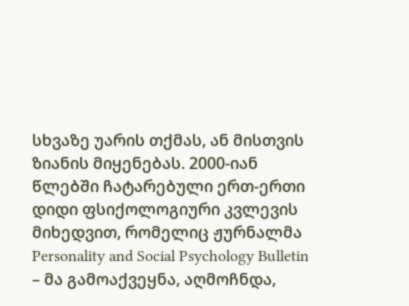სხვაზე უარის თქმას, ან მისთვის ზიანის მიყენებას. 2000-იან წლებში ჩატარებული ერთ-ერთი დიდი ფსიქოლოგიური კვლევის მიხედვით, რომელიც ჟურნალმა Personality and Social Psychology Bulletin – მა გამოაქვეყნა, აღმოჩნდა,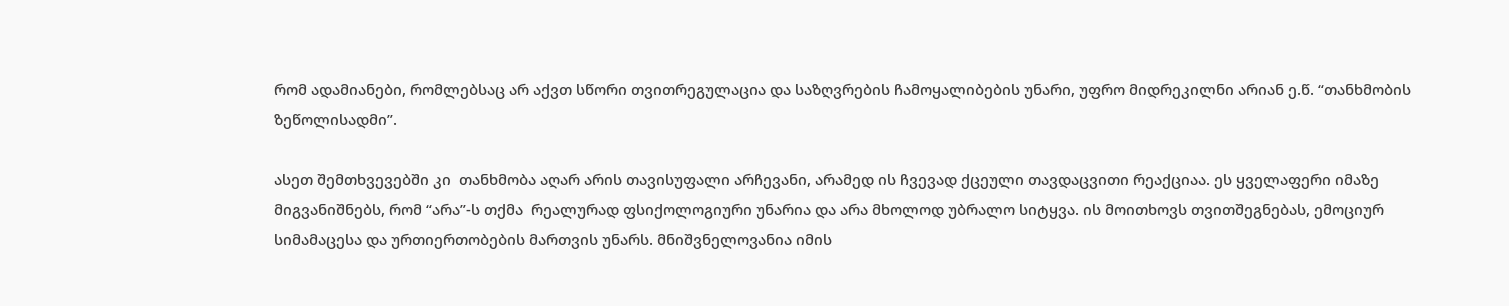რომ ადამიანები, რომლებსაც არ აქვთ სწორი თვითრეგულაცია და საზღვრების ჩამოყალიბების უნარი, უფრო მიდრეკილნი არიან ე.წ. “თანხმობის ზეწოლისადმი”.

ასეთ შემთხვევებში კი  თანხმობა აღარ არის თავისუფალი არჩევანი, არამედ ის ჩვევად ქცეული თავდაცვითი რეაქციაა. ეს ყველაფერი იმაზე მიგვანიშნებს, რომ “არა”-ს თქმა  რეალურად ფსიქოლოგიური უნარია და არა მხოლოდ უბრალო სიტყვა. ის მოითხოვს თვითშეგნებას, ემოციურ სიმამაცესა და ურთიერთობების მართვის უნარს. მნიშვნელოვანია იმის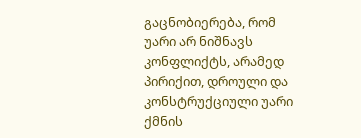გაცნობიერება, რომ უარი არ ნიშნავს კონფლიქტს, არამედ პირიქით, დროული და კონსტრუქციული უარი ქმნის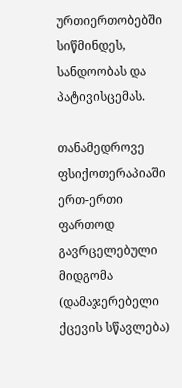ურთიერთობებში სიწმინდეს, სანდოობას და პატივისცემას.

თანამედროვე ფსიქოთერაპიაში ერთ-ერთი ფართოდ გავრცელებული მიდგომა  (დამაჯერებელი ქცევის სწავლება)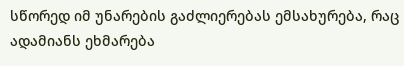სწორედ იმ უნარების გაძლიერებას ემსახურება, რაც ადამიანს ეხმარება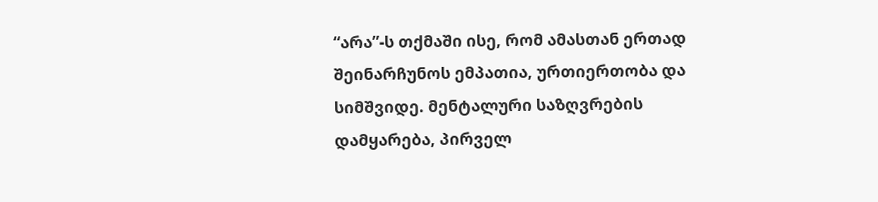“არა”-ს თქმაში ისე, რომ ამასთან ერთად შეინარჩუნოს ემპათია, ურთიერთობა და სიმშვიდე. მენტალური საზღვრების დამყარება, პირველ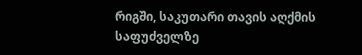რიგში, საკუთარი თავის აღქმის საფუძველზე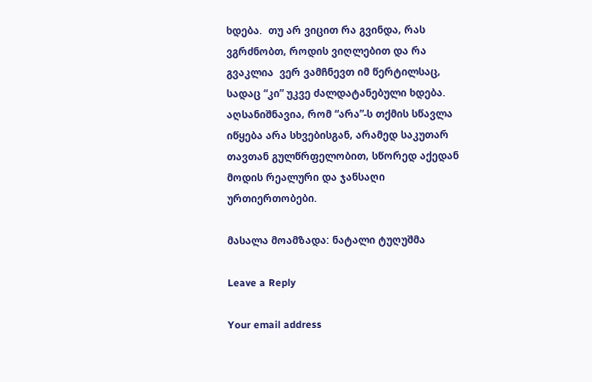ხდება.  თუ არ ვიცით რა გვინდა, რას ვგრძნობთ, როდის ვიღლებით და რა გვაკლია  ვერ ვამჩნევთ იმ წერტილსაც, სადაც “კი” უკვე ძალდატანებული ხდება. აღსანიშნავია, რომ “არა”-ს თქმის სწავლა იწყება არა სხვებისგან, არამედ საკუთარ თავთან გულწრფელობით, სწორედ აქედან მოდის რეალური და ჯანსაღი ურთიერთობები.

მასალა მოამზადა: ნატალი ტუღუშმა

Leave a Reply

Your email address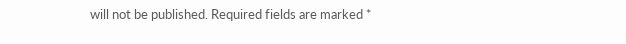will not be published. Required fields are marked *